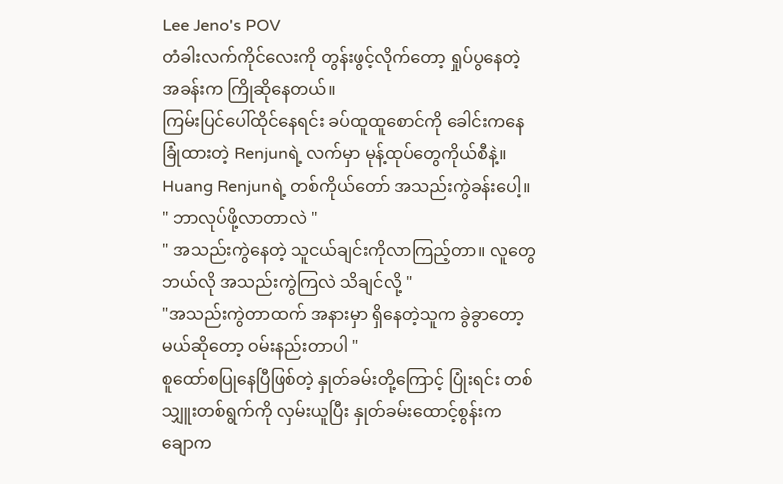Lee Jeno's POV
တံခါးလက်ကိုင်လေးကို တွန်းဖွင့်လိုက်တော့ ရှုပ်ပွနေတဲ့ အခန်းက ကြိုဆိုနေတယ်။
ကြမ်းပြင်ပေါ်ထိုင်နေရင်း ခပ်ထူထူစောင်ကို ခေါင်းကနေ ခြုံထားတဲ့ Renjunရဲ့ လက်မှာ မုန့်ထုပ်တွေကိုယ်စီနဲ့။
Huang Renjunရဲ့ တစ်ကိုယ်တော် အသည်းကွဲခန်းပေါ့။
" ဘာလုပ်ဖို့လာတာလဲ "
" အသည်းကွဲနေတဲ့ သူငယ်ချင်းကိုလာကြည့်တာ။ လူတွေ ဘယ်လို အသည်းကွဲကြလဲ သိချင်လို့ "
"အသည်းကွဲတာထက် အနားမှာ ရှိနေတဲ့သူက ခွဲခွာတော့မယ်ဆိုတော့ ဝမ်းနည်းတာပါ "
စူထော်စပြုနေပြီဖြစ်တဲ့ နှုတ်ခမ်းတို့ကြောင့် ပြုံးရင်း တစ်သျှူးတစ်ရွက်ကို လှမ်းယူပြီး နှုတ်ခမ်းထောင့်စွန်းက ချောက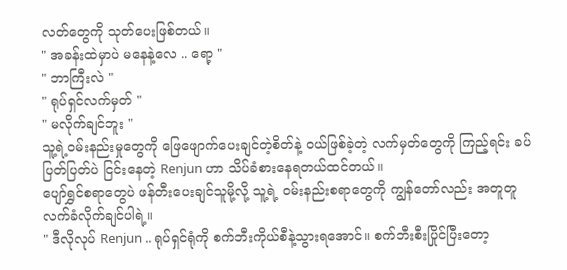လတ်တွေကို သုတ်ပေးဖြစ်တယ်။
" အခန်းထဲမှာပဲ မနေနဲ့လေ .. ရော့ "
" ဘာကြီးလဲ "
" ရုပ်ရှင်လက်မှတ် "
" မလိုက်ချင်ဘူး "
သူ့ရဲ့ဝမ်းနည်းမှုတွေကို ဖြေဖျောက်ပေးချင်တဲ့စိတ်နဲ့ ဝယ်ဖြစ်ခဲ့တဲ့ လက်မှတ်တွေကို ကြည့်ရင်း ခပ်ပြတ်ပြတ်ပဲ ငြင်းနေတဲ့ Renjun ဟာ သိပ်ခံစားနေရတယ်ထင်တယ်။
ပျော်ရွှင်စရာတွေပဲ ဖန်တီးပေးချင်သူမို့လို့ သူ့ရဲ့ ဝမ်းနည်းစရာတွေကို ကျွန်တော်လည်း အတူတူလက်ခံလိုက်ချင်ပါရဲ့။
" ဒီလိုလုပ် Renjun .. ရုပ်ရှင်ရုံကို စက်ဘီးကိုယ်စီနဲ့သွားရအောင်။ စက်ဘီးစီးပြိုင်ပြီးတော့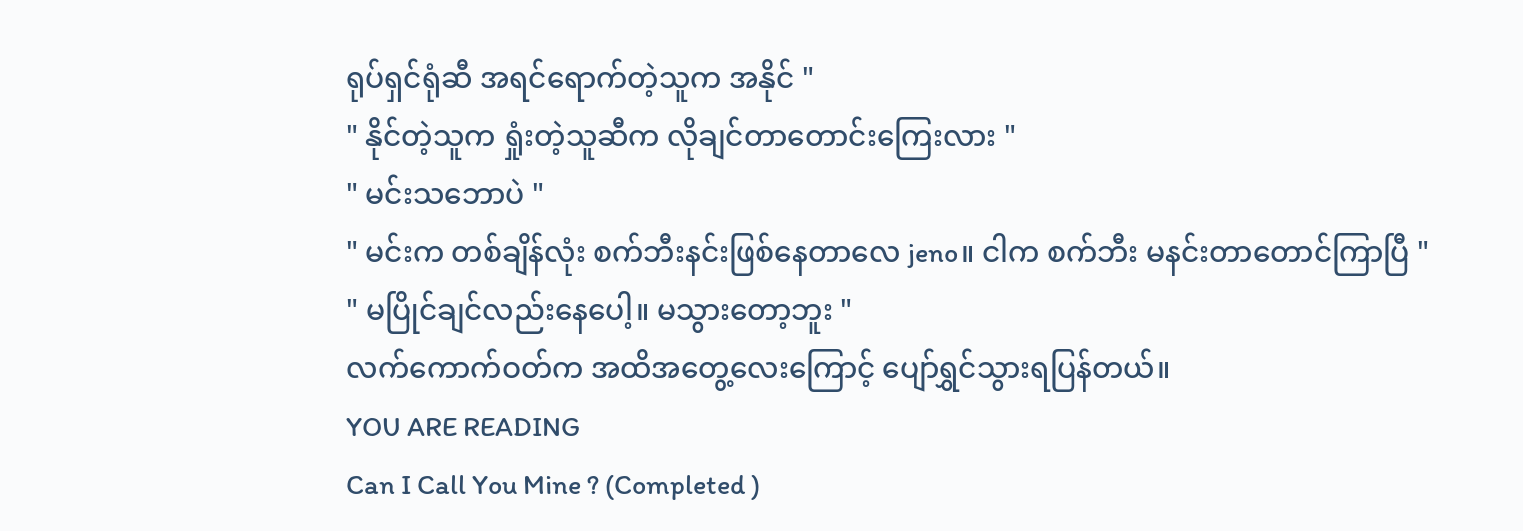ရုပ်ရှင်ရုံဆီ အရင်ရောက်တဲ့သူက အနိုင် "
" နိုင်တဲ့သူက ရှုံးတဲ့သူဆီက လိုချင်တာတောင်းကြေးလား "
" မင်းသဘောပဲ "
" မင်းက တစ်ချိန်လုံး စက်ဘီးနင်းဖြစ်နေတာလေ jeno။ ငါက စက်ဘီး မနင်းတာတောင်ကြာပြီ "
" မပြိုင်ချင်လည်းနေပေါ့။ မသွားတော့ဘူး "
လက်ကောက်ဝတ်က အထိအတွေ့လေးကြောင့် ပျော်ရွှင်သွားရပြန်တယ်။
YOU ARE READING
Can I Call You Mine ? (Completed )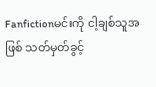Fanfictionမင်းကို ငါ့ချစ်သူအဖြစ် သတ်မှတ်ခွင့်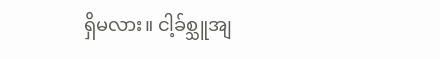ရှိမလား။ ငါ့ခ်စ္သူအျ